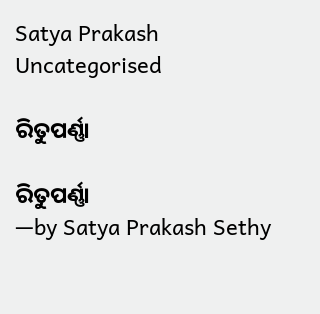Satya Prakash
Uncategorised

ରିତୁପର୍ଣ୍ଣା

ରିତୁପର୍ଣ୍ଣା
—by Satya Prakash Sethy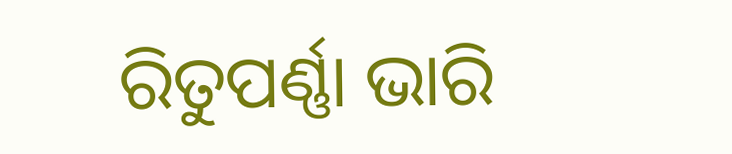ରିତୁପର୍ଣ୍ଣା ଭାରି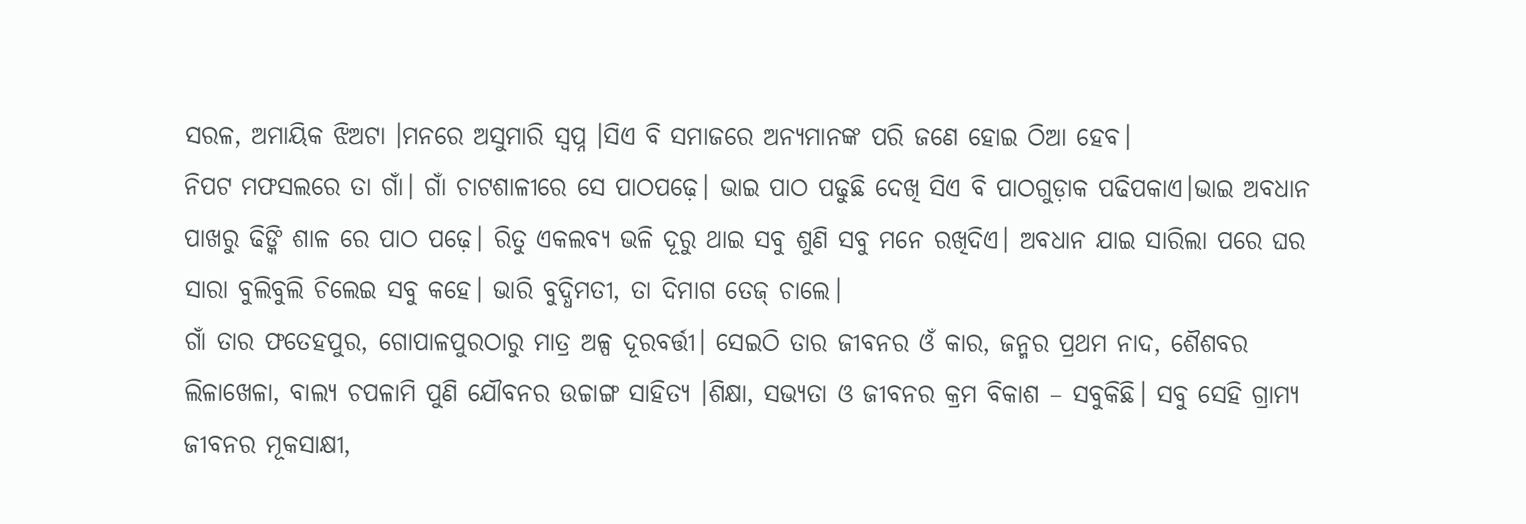ସରଳ, ଅମାୟିକ ଝିଅଟା ।ମନରେ ଅସୁମାରି ସ୍ଵପ୍ନ ।ସିଏ ବି ସମାଜରେ ଅନ୍ୟମାନଙ୍କ ପରି ଜଣେ ହୋଇ ଠିଆ ହେବ।
ନିପଟ ମଫସଲରେ ତା ଗାଁ। ଗାଁ ଚାଟଶାଳୀରେ ସେ ପାଠପଢ଼େ। ଭାଇ ପାଠ ପଢୁଛି ଦେଖି ସିଏ ବି ପାଠଗୁଡ଼ାକ ପଢିପକାଏ।ଭାଇ ଅବଧାନ ପାଖରୁ ଢିଙ୍କି ଶାଳ ରେ ପାଠ ପଢ଼େ। ରିତୁ ଏକଲବ୍ଯ ଭଳି ଦୂରୁ ଥାଇ ସବୁ ଶୁଣି ସବୁ ମନେ ରଖିଦିଏ। ଅବଧାନ ଯାଇ ସାରିଲା ପରେ ଘର ସାରା ବୁଲିବୁଲି ଚିଲେଇ ସବୁ କହେ। ଭାରି ବୁଦ୍ଧିମତୀ, ତା ଦିମାଗ ତେଜ୍ ଚାଲେ।
ଗାଁ ତାର ଫତେହପୁର, ଗୋପାଳପୁରଠାରୁ ମାତ୍ର ଅଳ୍ପ ଦୂରବର୍ତ୍ତୀ। ସେଇଠି ତାର ଜୀବନର ଓଁ କାର, ଜନ୍ମର ପ୍ରଥମ ନାଦ, ଶୈଶବର ଲିଳାଖେଳା, ବାଲ୍ଯ ଚପଳାମି ପୁଣି ଯୌବନର ଉଚ୍ଚାଙ୍ଗ ସାହିତ୍ୟ ।ଶିକ୍ଷା, ସଭ୍ୟତା ଓ ଜୀବନର କ୍ରମ ବିକାଶ – ସବୁକିଛି। ସବୁ ସେହି ଗ୍ରାମ୍ୟ ଜୀବନର ମୂକସାକ୍ଷୀ,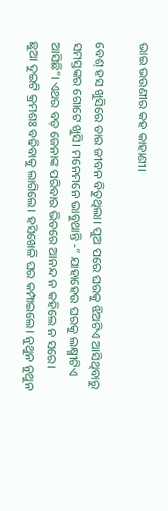ଭାଇ ଭଉଣୀର କହ କାହାଣୀ।

ବେଶ୍ ହସ ଖୁସିରେ ତାର ଜୀବନ ବିତୁଥିଲା। ପୁଅ ପରେ ଘରକୁ ଝିଅଟିଏ ଆସିଥିବାରୁ ସମସ୍ତଙ୍କର ଗୋଟେ ଖୁସି। ମନେମନେ ଭାବୁଥାନ୍ତି -” ଯାହାହେଉ ଘରକୁ ଲକ୍ଷ୍ମୀଟିଏ ଆସିଛି”। ଏଥର ବଡ଼ ଜେନାଙ୍କ ପରିବାର ଭିତରେ ଆନନ୍ଦ ନ କହିଲେ ନ ସରେ।
ଛୁଆ ଦୁଇଟି କ୍ରମଶଃ ବଢିବାକୁ ଲାଗିଲେ। ହସିଖେଳି ଘର କମ୍ପାଇଲେ। ନୁଥୁନ ନୁଥୁନ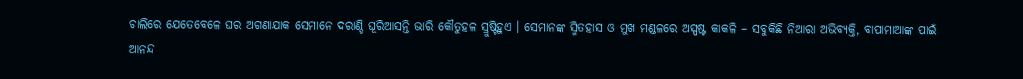ଚାଲିରେ ଯେତେବେଳେ ଘର ଅଗଣାଯାକ ସେମାନେ ଦରାଣ୍ଡି ଘୂରିଆସନ୍ତି ଭାରି କୌତୁହଳ ସ୍ରୁଷ୍ଟିହୁଏ । ସେମାନଙ୍କ ସ୍ମିତହାସ ଓ ମୁଖ ମଣ୍ଡଳରେ ଅସ୍ପଷ୍ଟ କାକଳି – ସବୁକିଛି ନିଆରା ଅଭିବ୍ୟକ୍ତି, ବାପାମାଆଙ୍କ ପାଇଁ ଆନନ୍ଦ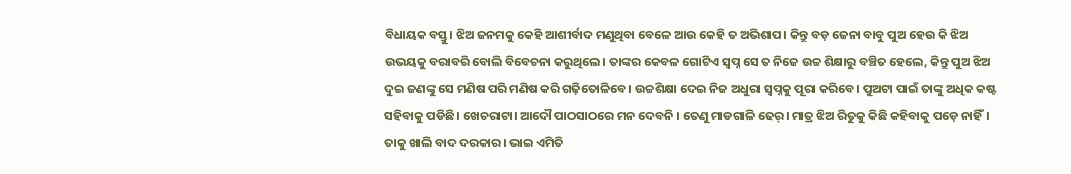ବିଧାୟକ ବସ୍ତୁ। ଝିଅ ଜନମକୁ କେହି ଆଶୀର୍ବାଦ ମଣୁଥିବା ବେଳେ ଆଉ କେହି ତ ଅଭିଶାପ। କିନ୍ତୁ ବଡ଼ ଜେନା ବାବୁ ପୁଅ ହେଉ କି ଝିଅ ଉଭୟକୁ ବରାବରି ବୋଲି ବିବେଚନା କରୁଥିଲେ। ତାଙ୍କର କେବଳ ଗୋଟିଏ ସ୍ଵପ୍ନ ସେ ତ ନିଜେ ଉଚ୍ଚ ଶିକ୍ଷାରୁ ବଞ୍ଚିତ ହେଲେ, କିନ୍ତୁ ପୁଅ ଝିଅ ଦୁଇ ଜଣଙ୍କୁ ସେ ମଣିଷ ପରି ମଣିଷ କରି ଗଢ଼ିତୋଳିବେ। ଉଚ୍ଚଶିକ୍ଷା ଦେଇ ନିଜ ଅଧୁରା ସ୍ଵପ୍ନକୁ ପୂରା କରିବେ। ପୁଅଟା ପାଇଁ ତାଙ୍କୁ ଅଧିକ କଷ୍ଟ ସହିବାକୁ ପଡିଛି। ଖେଚରାଟା। ଆଦୌ ପାଠସାଠରେ ମନ ଦେବନି । ତେଣୁ ମାଡଗାଳି ଢେର୍। ମାତ୍ର ଝିଅ ରିତୁକୁ କିଛି କହିବାକୁ ପଡ଼େ ନାହିଁ। ତାକୁ ଖାଲି ବାଦ ଦରକାର। ଭାଇ ଏମିତି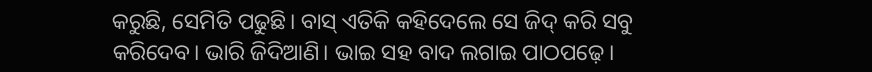କରୁଛି, ସେମିତି ପଢୁଛି। ବାସ୍ ଏତିକି କହିଦେଲେ ସେ ଜିଦ୍ କରି ସବୁ କରିଦେବ। ଭାରି ଜିଦିଆଣି। ଭାଇ ସହ ବାଦ ଲଗାଇ ପାଠପଢ଼େ।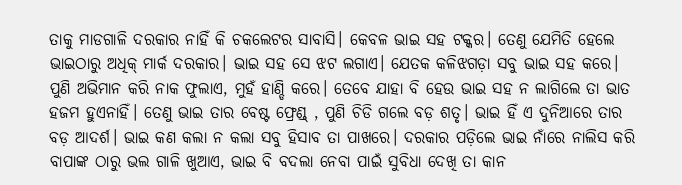ତାକୁ ମାଡଗାଳି ଦରକାର ନାହିଁ କି ଚକଲେଟର ସାବାସି। କେବଳ ଭାଇ ସହ ଟକ୍କର। ତେଣୁ ଯେମିତି ହେଲେ ଭାଇଠାରୁ ଅଧିକ୍ ମାର୍କ ଦରକାର। ଭାଇ ସହ ସେ ଝଟ ଲଗାଏ। ଯେତକ କଳିଝଗଡ଼ା ସବୁ ଭାଇ ସହ କରେ। ପୁଣି ଅଭିମାନ କରି ନାକ ଫୁଲାଏ, ମୁହଁ ହାଣ୍ଡି କରେ। ତେବେ ଯାହା ବି ହେଉ ଭାଇ ସହ ନ ଲାଗିଲେ ତା ଭାତ ହଜମ ହୁଏନାହିଁ। ତେଣୁ ଭାଇ ତାର ବେଷ୍ଟ ଫ୍ରେଣ୍ଡ୍ , ପୁଣି ଚିଡି ଗଲେ ବଡ଼ ଶତୃ। ଭାଇ ହିଁ ଏ ଦୁନିଆରେ ତାର ବଡ଼ ଆଦର୍ଶ। ଭାଇ କଣ କଲା ନ କଲା ସବୁ ହିସାବ ତା ପାଖରେ। ଦରକାର ପଡ଼ିଲେ ଭାଇ ନାଁରେ ନାଲିସ କରି ବାପାଙ୍କ ଠାରୁ ଭଲ ଗାଳି ଖୁଆଏ, ଭାଇ ବି ବଦଲା ନେବା ପାଇଁ ସୁବିଧା ଦେଖି ତା କାନ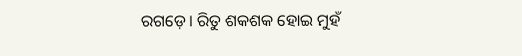ରଗଡ଼େ। ରିତୁ ଶକଶକ ହୋଇ ମୁହଁ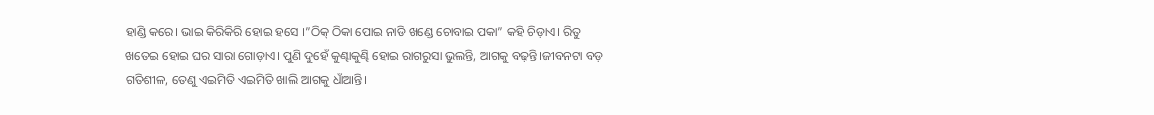ହାଣ୍ଡି କରେ। ଭାଇ କିରିକିରି ହୋଇ ହସେ ।”ଠିକ୍ ଠିକା ପୋଇ ନାଡି ଖଣ୍ଡେ ଚୋବାଇ ପକା” କହି ଚିଡ଼ାଏ। ରିତୁ ଖତେଇ ହୋଇ ଘର ସାରା ଗୋଡ଼ାଏ। ପୁଣି ଦୁହେଁ କୁଣ୍ଢାକୁଣ୍ଢି ହୋଇ ରାଗରୁସା ଭୁଲନ୍ତି, ଆଗକୁ ବଢ଼ନ୍ତି।ଜୀବନଟା ବଡ଼ ଗତିଶୀଳ, ତେଣୁ ଏଇମିତି ଏଇମିତି ଖାଲି ଆଗକୁ ଧାଁଆନ୍ତି।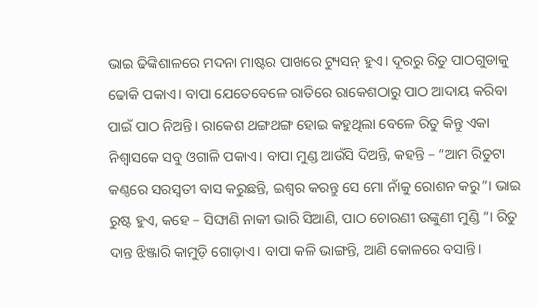ଭାଇ ଢିଙ୍କିଶାଳରେ ମଦନା ମାଷ୍ଟର ପାଖରେ ଟ୍ୟୁସନ୍ ହୁଏ। ଦୂରରୁ ରିତୁ ପାଠଗୁଡାକୁ ଢୋକି ପକାଏ। ବାପା ଯେତେବେଳେ ରାତିରେ ରାକେଶଠାରୁ ପାଠ ଆଦାୟ କରିବା ପାଇଁ ପାଠ ନିଅନ୍ତି। ରାକେଶ ଥଙ୍ଗଥଙ୍ଗ ହୋଇ କହୁଥିଲା ବେଳେ ରିତୁ କିନ୍ତୁ ଏକା ନିଶ୍ବାସକେ ସବୁ ଓଗାଳି ପକାଏ। ବାପା ମୁଣ୍ଡ ଆଉଁସି ଦିଅନ୍ତି, କହନ୍ତି – “ଆମ ରିତୁଟା କଣ୍ଠରେ ସରସ୍ଵତୀ ବାସ କରୁଛନ୍ତି, ଇଶ୍ୱର କରନ୍ତୁ ସେ ମୋ ନାଁକୁ ରୋଶନ କରୁ”। ଭାଇ ରୁଷ୍ଟ ହୁଏ, କହେ – ସିଙ୍ଘାଣି ନାକୀ ଭାରି ସିଆଣି, ପାଠ ଚୋରଣୀ ଉଙ୍କୁଣୀ ମୁଣ୍ଡି “। ରିତୁ ଦାନ୍ତ ଝିଞ୍ଜାରି କାମୁଡ଼ି ଗୋଡ଼ାଏ। ବାପା କଳି ଭାଙ୍ଗନ୍ତି, ଆଣି କୋଳରେ ବସାନ୍ତି।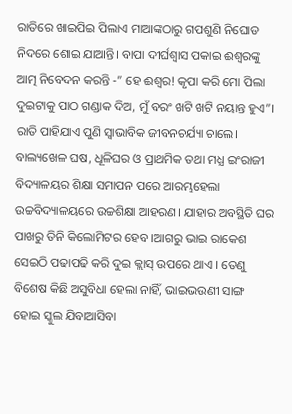ରାତିରେ ଖାଇପିଇ ପିଲାଏ ମାଆଙ୍କଠାରୁ ଗପଶୁଣି ନିଘୋଡ ନିଦରେ ଶୋଇ ଯାଆନ୍ତି। ବାପା ଦୀର୍ଘଶ୍ଵାସ ପକାଇ ଈଶ୍ୱରଙ୍କୁ ଆତ୍ମ ନିବେଦନ କରନ୍ତି -” ହେ ଈଶ୍ଵର! କୃପା କରି ମୋ ପିଲା ଦୁଇଟାକୁ ପାଠ ଗଣ୍ଡାକ ଦିଅ, ମୁଁ ବରଂ ଖଟି ଖଟି ନୟାନ୍ତ ହୁଏ”। ରାତି ପାହିଯାଏ ପୁଣି ସ୍ୱାଭାବିକ ଜୀବନଚର୍ଯ୍ୟା ଚାଲେ।
ବାଲ୍ୟଖେଳ ଘଷ, ଧୂଳିଘର ଓ ପ୍ରାଥମିକ ତଥା ମଧ୍ଯ ଇଂରାଜୀ ବିଦ୍ୟାଳୟର ଶିକ୍ଷା ସମାପନ ପରେ ଆରମ୍ଭହେଲା ଉଚ୍ଚବିଦ୍ୟାଳୟରେ ଉଚ୍ଚଶିକ୍ଷା ଆହରଣ। ଯାହାର ଅବସ୍ଥିତି ଘର ପାଖରୁ ତିନି କିଲୋମିଟର ହେବ ।ଆଗରୁ ଭାଇ ରାକେଶ ସେଇଠି ପଢାପଢି କରି ଦୁଇ କ୍ଲାସ୍ ଉପରେ ଥାଏ । ତେଣୁ ବିଶେଷ କିଛି ଅସୁବିଧା ହେଲା ନାହିଁ, ଭାଇଭଉଣୀ ସାଙ୍ଗ ହୋଇ ସ୍କୁଲ ଯିବାଆସିବା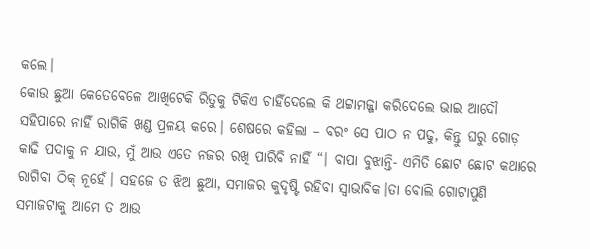କଲେ।
କୋଉ ଛୁଆ କେତେବେଳେ ଆଖିଟେକି ରିତୁକୁ ଟିକିଏ ଚାହିଁଦେଲେ କି ଥଟ୍ଟାମଜ୍ଜା କରିଦେଲେ ଭାଇ ଆଦୌ ସହିପାରେ ନାହିଁ ରାଗିକି ଖଣ୍ଡ ପ୍ରଳୟ କରେ। ଶେଷରେ କହିଲା – ବରଂ ସେ ପାଠ ନ ପଢୁ, କିନ୍ତୁ ଘରୁ ଗୋଡ଼ କାଢି ପଦାକୁ ନ ଯାଉ, ମୁଁ ଆଉ ଏତେ ନଜର ରଖି ପାରିବି ନାହିଁ “। ବାପା ବୁଝାନ୍ତି- ଏମିତି ଛୋଟ ଛୋଟ କଥାରେ ରାଗିବା ଠିକ୍ ନୂହେଁ। ସହଜେ ତ ଝିଅ ଛୁଆ, ସମାଜର କୁଦୃଷ୍ଟି ରହିବା ସ୍ୱାଭାବିକ।ତା ବୋଲି ଗୋଟାପୁଣି ସମାଜଟାକୁ ଆମେ ତ ଆଉ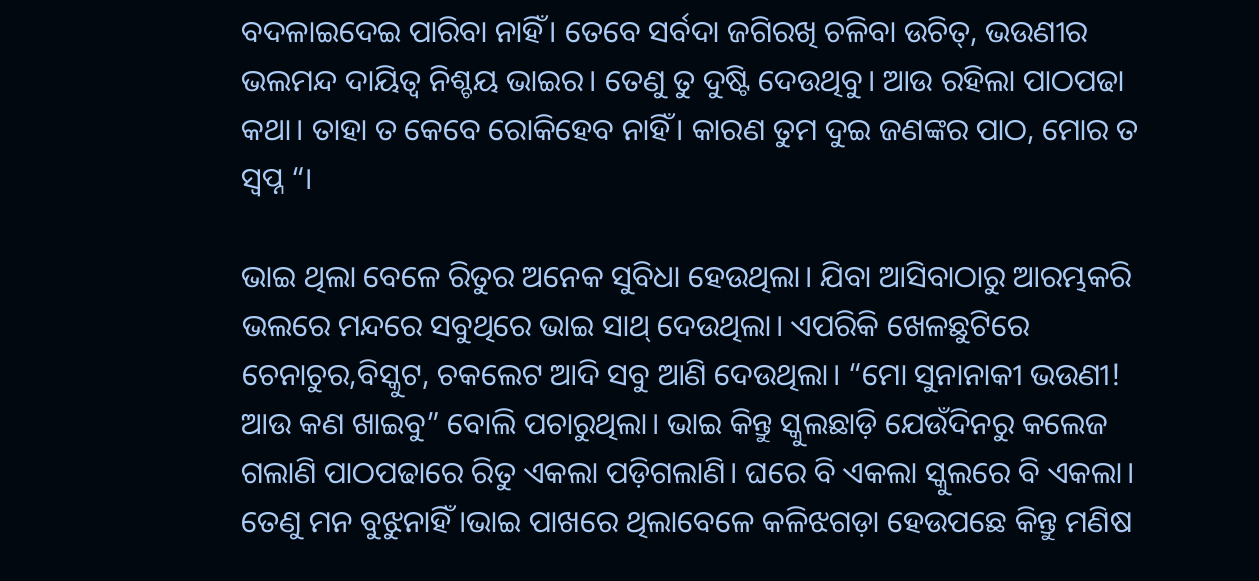ବଦଳାଇଦେଇ ପାରିବା ନାହିଁ। ତେବେ ସର୍ବଦା ଜଗିରଖି ଚଳିବା ଉଚିତ୍, ଭଉଣୀର ଭଲମନ୍ଦ ଦାୟିତ୍ଵ ନିଶ୍ଚୟ ଭାଇର। ତେଣୁ ତୁ ଦୁଷ୍ଟି ଦେଉଥିବୁ। ଆଉ ରହିଲା ପାଠପଢା କଥା। ତାହା ତ କେବେ ରୋକିହେବ ନାହିଁ। କାରଣ ତୁମ ଦୁଇ ଜଣଙ୍କର ପାଠ, ମୋର ତ ସ୍ଵପ୍ନ “।

ଭାଇ ଥିଲା ବେଳେ ରିତୁର ଅନେକ ସୁବିଧା ହେଉଥିଲା। ଯିବା ଆସିବାଠାରୁ ଆରମ୍ଭକରି ଭଲରେ ମନ୍ଦରେ ସବୁଥିରେ ଭାଇ ସାଥ୍ ଦେଉଥିଲା। ଏପରିକି ଖେଳଛୁଟିରେ ଚେନାଚୁର,ବିସ୍କୁଟ, ଚକଲେଟ ଆଦି ସବୁ ଆଣି ଦେଉଥିଲା। “ମୋ ସୁନାନାକୀ ଭଉଣୀ! ଆଉ କଣ ଖାଇବୁ” ବୋଲି ପଚାରୁଥିଲା। ଭାଇ କିନ୍ତୁ ସ୍କୁଲଛାଡ଼ି ଯେଉଁଦିନରୁ କଲେଜ ଗଲାଣି ପାଠପଢାରେ ରିତୁ ଏକଲା ପଡ଼ିଗଲାଣି। ଘରେ ବି ଏକଲା ସ୍କୁଲରେ ବି ଏକଲା। ତେଣୁ ମନ ବୁଝୁନାହିଁ ।ଭାଇ ପାଖରେ ଥିଲାବେଳେ କଳିଝଗଡ଼ା ହେଉପଛେ କିନ୍ତୁ ମଣିଷ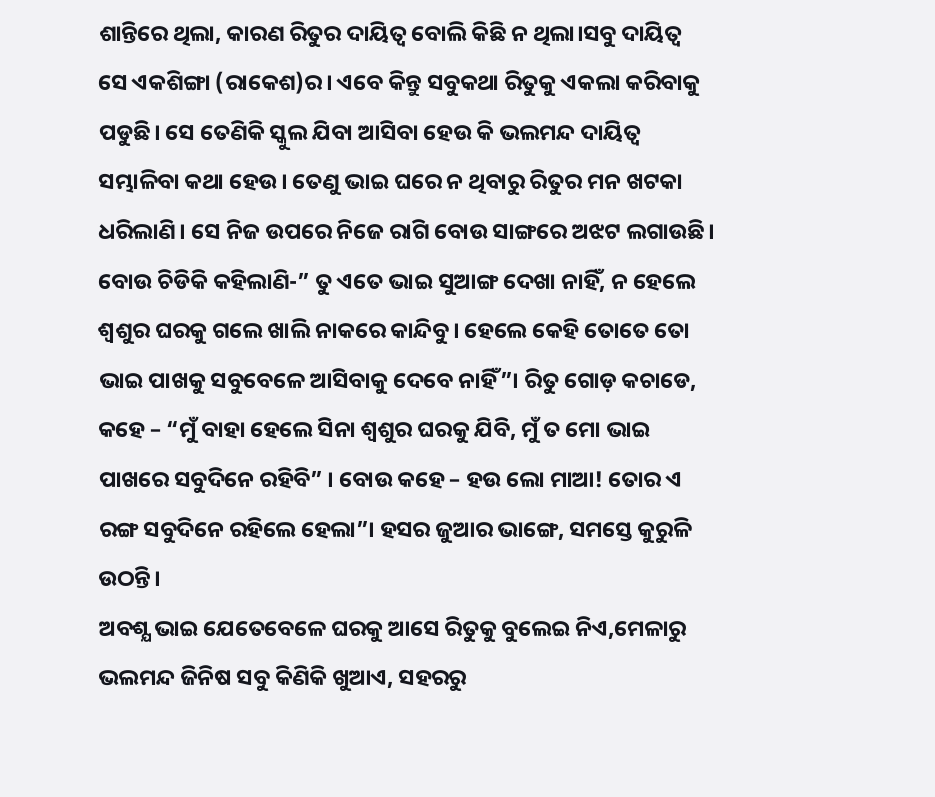ଶାନ୍ତିରେ ଥିଲା, କାରଣ ରିତୁର ଦାୟିତ୍ଵ ବୋଲି କିଛି ନ ଥିଲା।ସବୁ ଦାୟିତ୍ଵ ସେ ଏକଶିଙ୍ଗା (ରାକେଶ)ର। ଏବେ କିନ୍ତୁ ସବୁକଥା ରିତୁକୁ ଏକଲା କରିବାକୁ ପଡୁଛି। ସେ ତେଣିକି ସ୍କୁଲ ଯିବା ଆସିବା ହେଉ କି ଭଲମନ୍ଦ ଦାୟିତ୍ଵ ସମ୍ଭାଳିବା କଥା ହେଉ। ତେଣୁ ଭାଇ ଘରେ ନ ଥିବାରୁ ରିତୁର ମନ ଖଟକା ଧରିଲାଣି। ସେ ନିଜ ଉପରେ ନିଜେ ରାଗି ବୋଉ ସାଙ୍ଗରେ ଅଝଟ ଲଗାଉଛି। ବୋଉ ଚିଡିକି କହିଲାଣି-” ତୁ ଏତେ ଭାଇ ସୁଆଙ୍ଗ ଦେଖା ନାହିଁ, ନ ହେଲେ ଶ୍ୱଶୁର ଘରକୁ ଗଲେ ଖାଲି ନାକରେ କାନ୍ଦିବୁ। ହେଲେ କେହି ତୋତେ ତୋ ଭାଇ ପାଖକୁ ସବୁବେଳେ ଆସିବାକୁ ଦେବେ ନାହିଁ”। ରିତୁ ଗୋଡ଼ କଚାଡେ, କହେ – “ମୁଁ ବାହା ହେଲେ ସିନା ଶ୍ୱଶୁର ଘରକୁ ଯିବି, ମୁଁ ତ ମୋ ଭାଇ ପାଖରେ ସବୁଦିନେ ରହିବି” । ବୋଉ କହେ – ହଉ ଲୋ ମାଆ! ତୋର ଏ ରଙ୍ଗ ସବୁଦିନେ ରହିଲେ ହେଲା”। ହସର ଜୁଆର ଭାଙ୍ଗେ, ସମସ୍ତେ କୁରୁଳି ଉଠନ୍ତି।
ଅବଶ୍ଯ ଭାଇ ଯେତେବେଳେ ଘରକୁ ଆସେ ରିତୁକୁ ବୁଲେଇ ନିଏ,ମେଳାରୁ ଭଲମନ୍ଦ ଜିନିଷ ସବୁ କିଣିକି ଖୁଆଏ, ସହରରୁ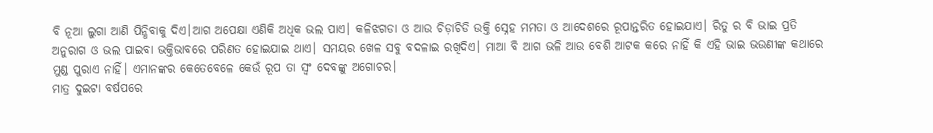ବି ନୂଆ ଲୁଗା ଆଣି ପିନ୍ଧିବାକୁ ଦିଏ।ଆଗ ଅପେକ୍ଷା ଏଣିକି ଅଧିକ ଭଲ ପାଏ। କଳିଝଗଡା ଓ ଆଉ ଚିଡ଼ାଚିଡି ଉକ୍ତି ସ୍ନେହ ମମତା ଓ ଆଦେଶରେ ରୂପାନ୍ତରିତ ହୋଇଯାଏ। ରିତୁ ର ବି ଭାଇ ପ୍ରତି ଅନୁରାଗ ଓ ଭଲ ପାଇବା ଭକ୍ତିଭାବରେ ପରିଣତ ହୋଇଯାଇ ଥାଏ। ସମୟର ଖେଳ ସବୁ ବଦଳାଇ ରଖିଦିଏ। ମାଆ ବି ଆଗ ଭଳି ଆଉ ବେଶି ଆଟକ କରେ ନାହିଁ କି ଏହି ଭାଇ ଭଉଣୀଙ୍କ କଥାରେ ମୁଣ୍ଡ ପୁରାଏ ନାହିଁ। ଏମାନଙ୍କର କେତେବେଳେ କେଉଁ ରୂପ ତା ସ୍ଵଂ ଦେବଙ୍କୁ ଅଗୋଚର।
ମାତ୍ର ଦୁଇଟା ବର୍ଷପରେ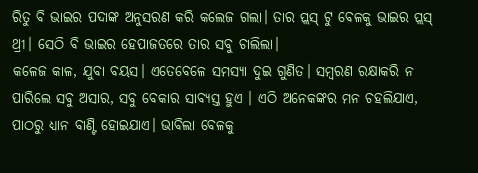ରିତୁ ବି ଭାଇର ପଦାଙ୍କ ଅନୁସରଣ କରି କଲେଜ ଗଲା। ତାର ପ୍ଲସ୍ ଟୁ ବେଳକୁ ଭାଇର ପ୍ଲସ୍ ଥ୍ରୀ। ସେଠି ବି ଭାଇର ହେପାଜତରେ ତାର ସବୁ ଚାଲିଲା।
କଳେଜ କାଳ, ଯୁବା ବୟସ। ଏତେବେଳେ ସମସ୍ୟା ଦୁଇ ଗୁଣିତ। ସମ୍ବରଣ ରକ୍ଷାକରି ନ ପାରିଲେ ସବୁ ଅସାର, ସବୁ ବେକାର ସାବ୍ୟସ୍ତ ହୁଏ । ଏଠି ଅନେକଙ୍କର ମନ ଚହଲିଯାଏ, ପାଠରୁ ଧ୍ୟାନ ବାଣ୍ଟି ହୋଇଯାଏ। ଭାବିଲା ବେଳକୁ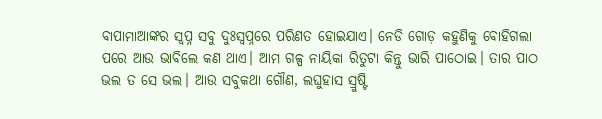ବାପାମାଆଙ୍କର ସ୍ଵପ୍ନ ସବୁ ଦୁଃସ୍ଵପ୍ନରେ ପରିଣତ ହୋଇଯାଏ। ନେଡି ଗୋଡ଼ କହୁଣିକୁ ବୋହିଗଲା ପରେ ଆଉ ଭାବିଲେ କଣ ଥାଏ। ଆମ ଗଳ୍ପ ନାୟିକା ରିତୁଟା କିନ୍ତୁ ଭାରି ପାଠୋଇ। ତାର ପାଠ ଭଲ ତ ସେ ଭଲ। ଆଉ ସବୁକଥା ଗୌଣ, ଲଘୁହାସ ସ୍ରୁଷ୍ଟି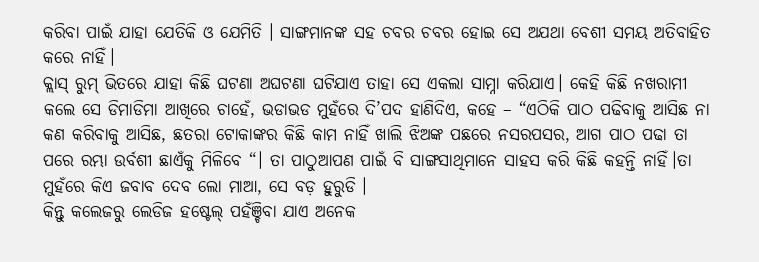କରିବା ପାଇଁ ଯାହା ଯେତିକି ଓ ଯେମିତି । ସାଙ୍ଗମାନଙ୍କ ସହ ଚବର ଚବର ହୋଇ ସେ ଅଯଥା ବେଶୀ ସମୟ ଅତିବାହିତ କରେ ନାହିଁ।
କ୍ଲାସ୍ ରୁମ୍ ଭିତରେ ଯାହା କିଛି ଘଟଣା ଅଘଟଣା ଘଟିଯାଏ ତାହା ସେ ଏକଲା ସାମ୍ନା କରିଯାଏ। କେହି କିଛି ନଖରାମୀ କଲେ ସେ ଡିମାଡିମା ଆଖିରେ ଚାହେଁ, ଭଡାଭଡ ମୁହଁରେ ଦି’ପଦ ହାଣିଦିଏ, କହେ – “ଏଠିକି ପାଠ ପଢିବାକୁ ଆସିଛ ନା କଣ କରିବାକୁ ଆସିଛ, ଛତରା ଟୋକାଙ୍କର କିଛି କାମ ନାହିଁ ଖାଲି ଝିଅଙ୍କ ପଛରେ ନସରପସର, ଆଗ ପାଠ ପଢା ତା ପରେ ରମ୍ଭା ଉର୍ବଶୀ ଛାଏଁକୁ ମିଳିବେ “। ତା ପାଠୁଆପଣ ପାଇଁ ବି ସାଙ୍ଗସାଥିମାନେ ସାହସ କରି କିଛି କହନ୍ତି ନାହିଁ।ତା ମୁହଁରେ କିଏ ଜବାବ ଦେବ ଲୋ ମାଆ, ସେ ବଡ଼ ହୁରୁଡି ।
କିନ୍ତୁ କଲେଜରୁ ଲେଡିଜ ହଷ୍ଟେଲ୍ ପହଁଞ୍ଚିବା ଯାଏ ଅନେକ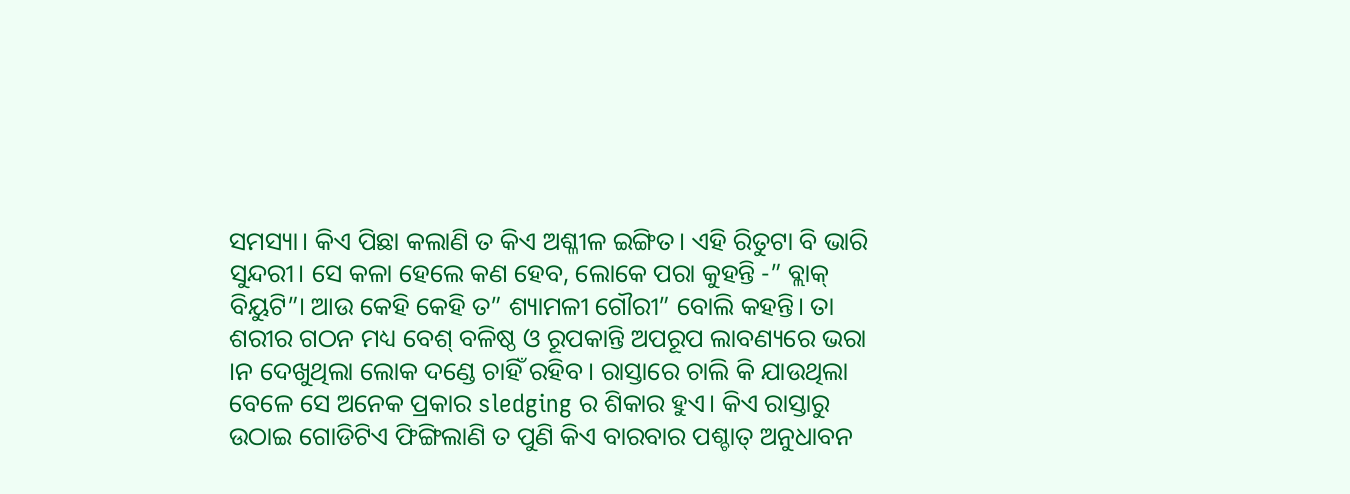ସମସ୍ୟା। କିଏ ପିଛା କଲାଣି ତ କିଏ ଅଶ୍ଳୀଳ ଇଙ୍ଗିତ। ଏହି ରିତୁଟା ବି ଭାରି ସୁନ୍ଦରୀ। ସେ କଳା ହେଲେ କଣ ହେବ, ଲୋକେ ପରା କୁହନ୍ତି -” ବ୍ଲାକ୍ ବିୟୁଟି”। ଆଉ କେହି କେହି ତ” ଶ୍ୟାମଳୀ ଗୌରୀ” ବୋଲି କହନ୍ତି। ତା ଶରୀର ଗଠନ ମଧ୍ୟ ବେଶ୍ ବଳିଷ୍ଠ ଓ ରୂପକାନ୍ତି ଅପରୂପ ଲାବଣ୍ୟରେ ଭରା ।ନ ଦେଖୁଥିଲା ଲୋକ ଦଣ୍ଡେ ଚାହିଁ ରହିବ। ରାସ୍ତାରେ ଚାଲି କି ଯାଉଥିଲା ବେଳେ ସେ ଅନେକ ପ୍ରକାର sledging ର ଶିକାର ହୁଏ। କିଏ ରାସ୍ତାରୁ ଉଠାଇ ଗୋଡିଟିଏ ଫିଙ୍ଗିଲାଣି ତ ପୁଣି କିଏ ବାରବାର ପଶ୍ଚାତ୍ ଅନୁଧାବନ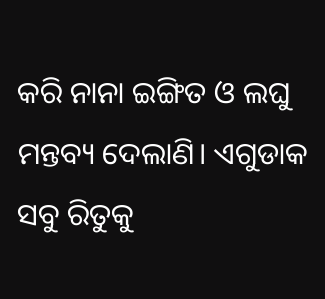କରି ନାନା ଇଙ୍ଗିତ ଓ ଲଘୁ ମନ୍ତବ୍ୟ ଦେଲାଣି। ଏଗୁଡାକ ସବୁ ରିତୁକୁ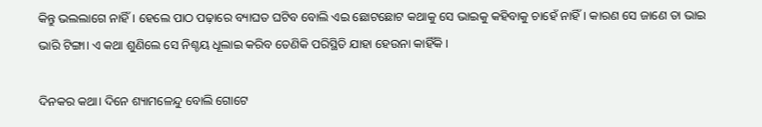କିନ୍ତୁ ଭଲଲାଗେ ନାହିଁ। ହେଲେ ପାଠ ପଢ଼ାରେ ବ୍ୟାଘତ ଘଟିବ ବୋଲି ଏଇ ଛୋଟଛୋଟ କଥାକୁ ସେ ଭାଇକୁ କହିବାକୁ ଚାହେଁ ନାହିଁ। କାରଣ ସେ ଜାଣେ ତା ଭାଇ ଭାରି ଟିଙ୍ଗା। ଏ କଥା ଶୁଣିଲେ ସେ ନିଶ୍ଚୟ ଧୂଲାଇ କରିବ ତେଣିକି ପରିସ୍ଥିତି ଯାହା ହେଉନା କାହିଁକି ।

ଦିନକର କଥା। ଦିନେ ଶ୍ୟାମଳେନ୍ଦୁ ବୋଲି ଗୋଟେ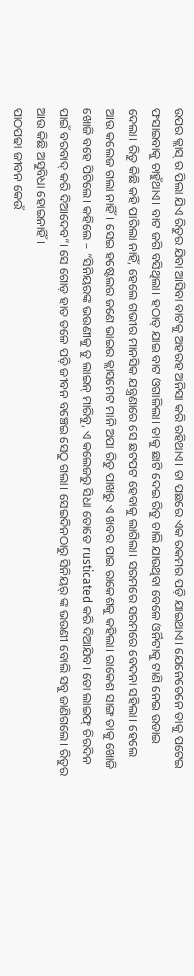ଉପର କ୍ଲାସ୍ ର ପିଲା ଯିଏ ରିତୁର ଯିବା ଆସିବା ବାଟକୁ ଅହରହ ଅନିସା କରି ରହିଥାଏ। ତା ପଛରେ ଏକ ରକମର ପଡ଼ି ଯାଇଥାଏ। ଯେନେତେନେ ତାକୁ ପଟେଇ ଫସାଇବାକୁ ଚାହୁଁଥାଏ। ବାଟ ଜଗି ବସିଥିଲା। ହଠାତ୍ ଯାଇ ବାଟ ଓଗାଳିଲା। ତାକୁ ଛାଟି ଦେଇ ରିତୁ ଚାଲି ଯାଉଥିବା ବେଳେ ଓର୍ନିଟାକୁ ଟାଣି ନେଇ ଉଡାଇ ଦେଲା। ରିତୁ କିଛି କହି ପାରିଲା ନାହିଁ, ହେଲେ ଗଭୀର ମାନସିକ ଯନ୍ତ୍ରଣାରେ ସେ ଛଟପଟ ହେବାକୁ ଲାଗିଲା। ସରମରେ ସରମରେ ବେଦନା ସହିଲା। ହେଲେ ଆଉ କଲେଜ ଗଲା ନାହିଁ। ସେଇ ହଷ୍ଟେଲର ଜଣେ ଭାଇର କ୍ଲାସମେଟ ମାନି ଅପା ରିତୁ ପାଖରୁ ଏ ଖବର ପାଇ ରାକେଶକୁ କହିଲା। ରାକେଶ ସାଙ୍ଗ ତାକୁ ଖୋଜି ଖୋଜି ବହେ ପିଟିଲେ। କହିଲେ – “ସିନିୟରଙ୍କ ଭଉଣୀକୁ ତୁ ଲାଇନ୍ ମାରିବୁ, ଏ କଲେଜରୁ ସିଧା ତୋତେ rusticated କରି ଦିଆଯିବ। ତୋ ଲାଇଫ୍ ଚିରଦିନ ପାଇଁ ବରବାଦ୍ କରି ଦିଆଦେବ”। ସେ ଗୋଡ଼ ହାତ ତଳେ ପଡ଼ି ଜୀବନ ବଞ୍ଚେଇ ସେଠୁ ଗଲା। ସେଇଦିନଠାରୁ ସିନିୟର୍ ଙ୍କ ଭଉଣୀ ବୋଲି ସବୁ ଜାଣିଗଲେ। ରିତୁର ଆଉ କିଛି ଅସୁବିଧା ହୋଇନାହିଁ।
ପାଠପଢା ଜୀବନ କେଉଁ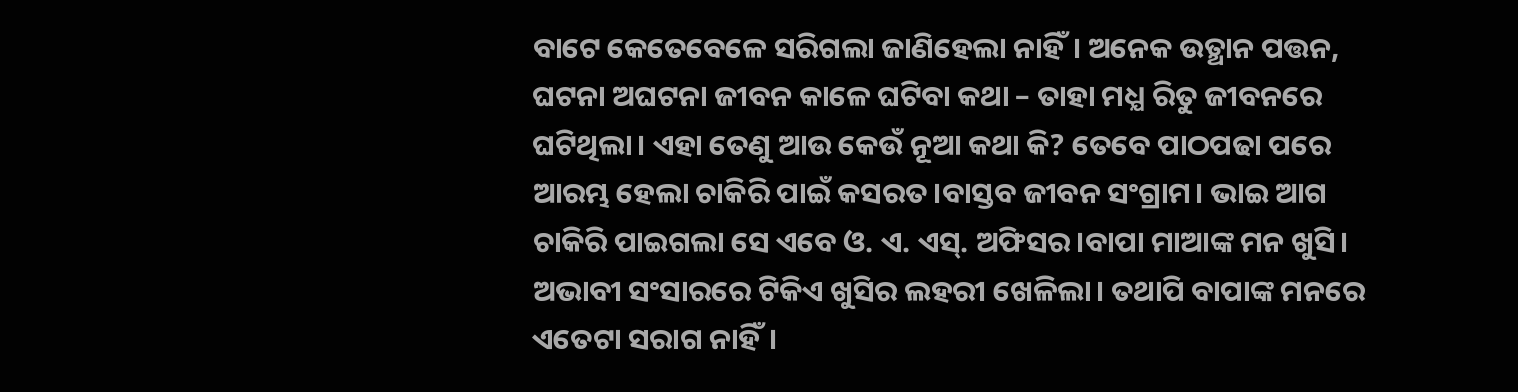ବାଟେ କେତେବେଳେ ସରିଗଲା ଜାଣିହେଲା ନାହିଁ। ଅନେକ ଉତ୍ଥାନ ପତ୍ତନ, ଘଟନା ଅଘଟନା ଜୀବନ କାଳେ ଘଟିବା କଥା – ତାହା ମଧ୍ଯ ରିତୁ ଜୀବନରେ ଘଟିଥିଲା। ଏହା ତେଣୁ ଆଉ କେଉଁ ନୂଆ କଥା କି? ତେବେ ପାଠପଢା ପରେ ଆରମ୍ଭ ହେଲା ଚାକିରି ପାଇଁ କସରତ।ବାସ୍ତବ ଜୀବନ ସଂଗ୍ରାମ। ଭାଇ ଆଗ ଚାକିରି ପାଇଗଲା ସେ ଏବେ ଓ. ଏ. ଏସ୍. ଅଫିସର।ବାପା ମାଆଙ୍କ ମନ ଖୁସି। ଅଭାବୀ ସଂସାରରେ ଟିକିଏ ଖୁସିର ଲହରୀ ଖେଳିଲା। ତଥାପି ବାପାଙ୍କ ମନରେ ଏତେଟା ସରାଗ ନାହିଁ।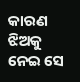କାରଣ ଝିଅକୁ ନେଇ ସେ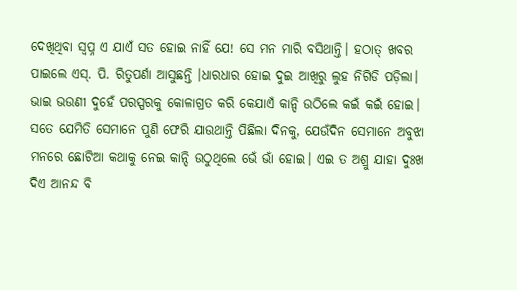ଦେଖିଥିବା ସ୍ଵପ୍ନ ଏ ଯାଏଁ ସତ ହୋଇ ନାହିଁ ଯେ! ସେ ମନ ମାରି ବସିଥାନ୍ତି। ହଠାତ୍ ଖବର ପାଇଲେ ଏସ୍. ପି. ରିତୁପର୍ଣା ଆସୁଛନ୍ତି ।ଧାରଧାର ହୋଇ ଦୁଇ ଆଖିରୁ ଲୁହ ନିଗିଡି ପଡ଼ିଲା। ଭାଇ ଭଉଣୀ ଦୁହେଁ ପରସ୍ପରକୁ କୋଳାଗ୍ରତ କରି କେଯାଏଁ କାନ୍ଦି ଉଠିଲେ କଇଁ କଇଁ ହୋଇ। ସତେ ଯେମିତି ସେମାନେ ପୁଣି ଫେରି ଯାଉଥାନ୍ତି ପିଛିଲା ଦିନକୁ, ଯେଉଁଦିନ ସେମାନେ ଅବୁଝା ମନରେ ଛୋଟିଆ କଥାକୁ ନେଇ କାନ୍ଦି ଉଠୁଥିଲେ ଭେଁ ଭାଁ ହୋଇ। ଏଇ ତ ଅଶ୍ରୁ ଯାହା ଦୁଃଖ ଦିଏ ଆନନ୍ଦ ବି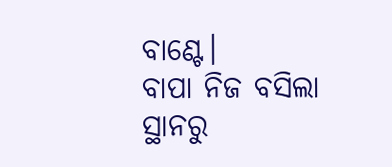ବାଣ୍ଟେ।
ବାପା ନିଜ ବସିଲା ସ୍ଥାନରୁ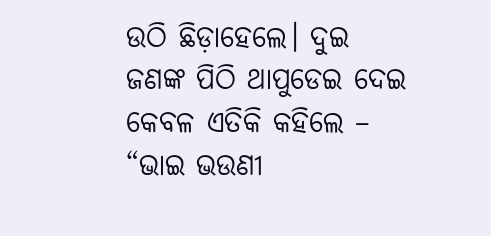ଉଠି ଛିଡ଼ାହେଲେ। ଦୁଇ ଜଣଙ୍କ ପିଠି ଥାପୁଡେଇ ଦେଇ କେବଳ ଏତିକି କହିଲେ – “ଭାଇ ଭଉଣୀ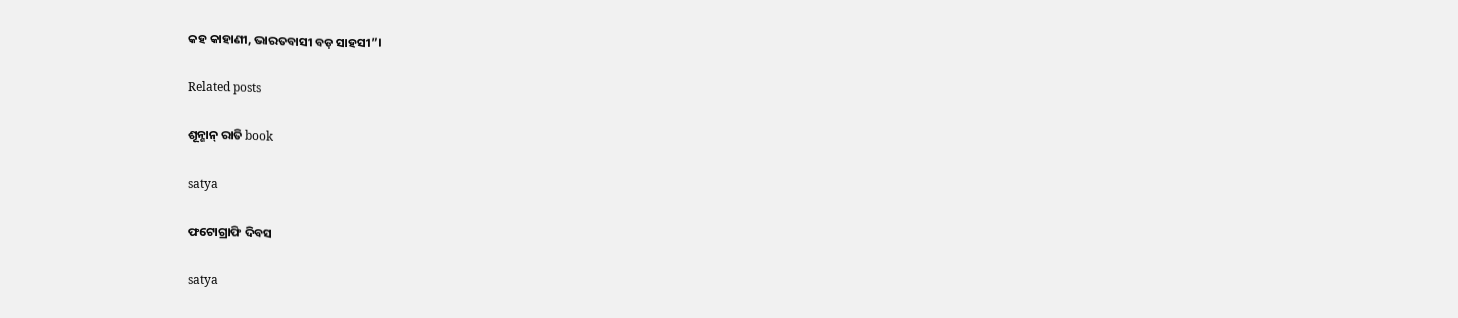କହ କାହାଣୀ, ଭାରତବାସୀ ବଡ଼ ସାହସୀ”।

Related posts

ଶୂନ୍ଶାନ୍ ରାତି book

satya

ଫଟୋଗ୍ରାଫି ଦିବସ

satya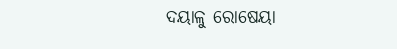ଦୟାଳୁ ରୋଷେୟା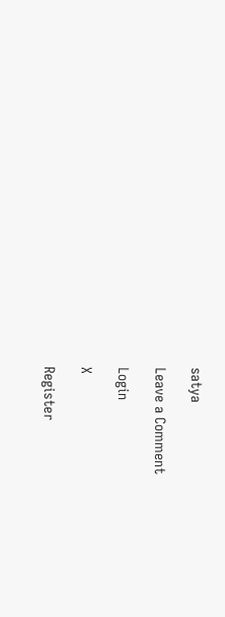satya

Leave a Comment

Login

X

Register